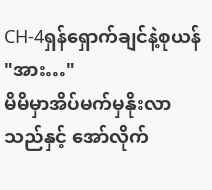CH-4ရှန်ရှောက်ချင်နဲ့စုယန်
"အား…"
မိမိမှာအိပ်မက်မှနိုးလာသည်နှင့် အော်လိုက်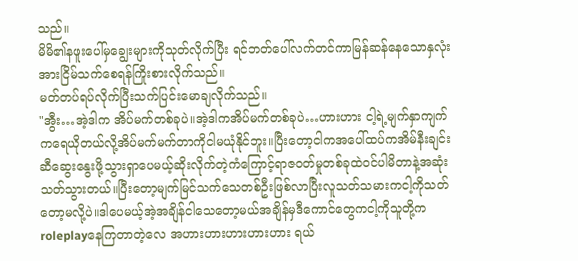သည်။
မိမိ၏နဖူးပေါ်မှချွေးများကိုသုတ်လိုက်ပြီး ရင်ဘတ်ပေါ်လက်တင်ကာမြန်ဆန်နေသောနှလုံးအားငြိမ်သက်စေရန်ကြိုးစားလိုက်သည်။
မတ်တပ်ရပ်လိုက်ပြီးသက်ပြင်းမောချလိုက်သည်။
"အွီး…အဲ့ဒါက အိပ်မက်တစ်ခုပဲ။အဲ့ဒါကအိပ်မက်တစ်ခုပဲ…ဟားဟား ငါ့ရဲ့မျက်နှာကျက်ကရေယိုတယ်လို့အိပ်မက်မက်တာကိုငါမယုံနိုင်ဘူး။ပြီးတော့ငါကအပေါ်ထပ်ကအိမ်နီးချင်းဆီဆွေးနွေးဖို့သွားရှာပေမယ့်ဆိုးလိုက်တဲ့ကံကြောင့်ရာဇဝတ်မှုတစ်ခုထဲဝင်ပါမိတာနဲ့အဆုံးသတ်သွားတယ်။ပြီးတော့မျက်မြင်သက်သေတစ်ဦးဖြစ်လာပြီးလူသတ်သမားကငါ့ကိုသတ်တော့မလို့ပဲ။ဒါပေမယ့်အဲ့အချိန်ငါသေတော့မယ်အချိန်မှဒီကောင်တွေကငါ့ကိုသူတို့ကroleplayနေကြတာတဲ့လေ အဟားဟားဟားဟားဟား ရယ်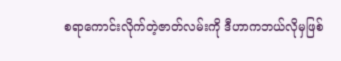စရာကောင်းလိုက်တဲ့ဇာတ်လမ်းကို ဒီဟာကဘယ်လိုမှဖြစ်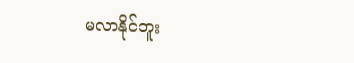မလာနိုင်ဘူး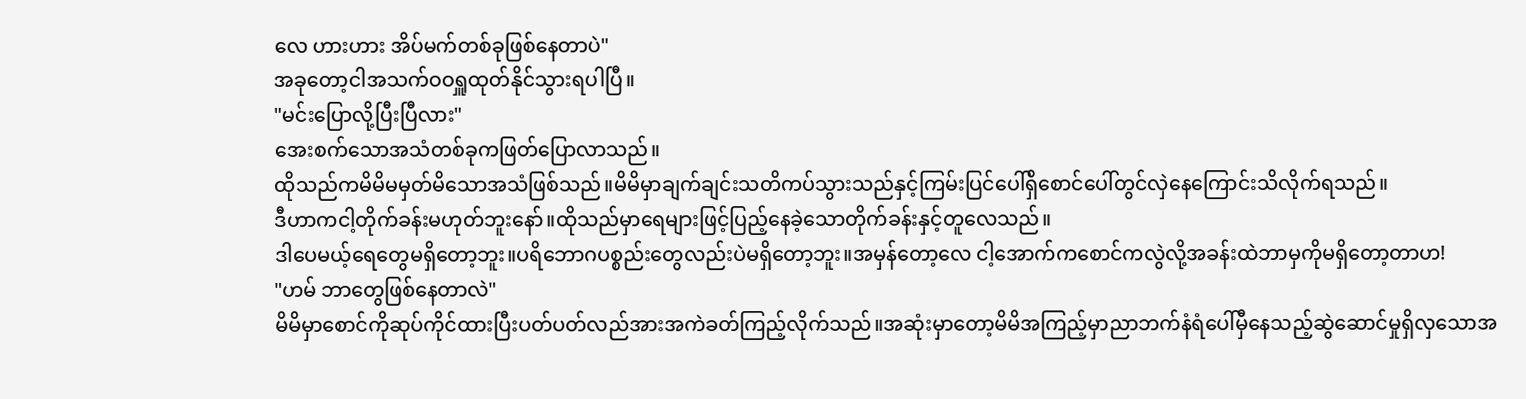လေ ဟားဟား အိပ်မက်တစ်ခုဖြစ်နေတာပဲ"
အခုတော့ငါအသက်ဝဝရှူထုတ်နိုင်သွားရပါပြီ။
"မင်းပြောလို့ပြီးပြီလား"
အေးစက်သောအသံတစ်ခုကဖြတ်ပြောလာသည်။
ထိုသည်ကမိမိမမှတ်မိသောအသံဖြစ်သည်။မိမိမှာချက်ချင်းသတိကပ်သွားသည်နှင့်ကြမ်းပြင်ပေါ်ရှိစောင်ပေါ်တွင်လှဲနေကြောင်းသိလိုက်ရသည်။
ဒီဟာကငါ့တိုက်ခန်းမဟုတ်ဘူးနော်။ထိုသည်မှာရေများဖြင့်ပြည့်နေခဲ့သောတိုက်ခန်းနှင့်တူလေသည်။
ဒါပေမယ့်ရေတွေမရှိတော့ဘူး။ပရိဘောဂပစ္စည်းတွေလည်းပဲမရှိတော့ဘူး။အမှန်တော့လေ ငါ့အောက်ကစောင်ကလွဲလို့အခန်းထဲဘာမှကိုမရှိတော့တာဟ!
"ဟမ် ဘာတွေဖြစ်နေတာလဲ"
မိမိမှာစောင်ကိုဆုပ်ကိုင်ထားပြီးပတ်ပတ်လည်အားအကဲခတ်ကြည့်လိုက်သည်။အဆုံးမှာတော့မိမိအကြည့်မှာညာဘက်နံရံပေါ်မှီနေသည့်ဆွဲဆောင်မှုရှိလှသောအ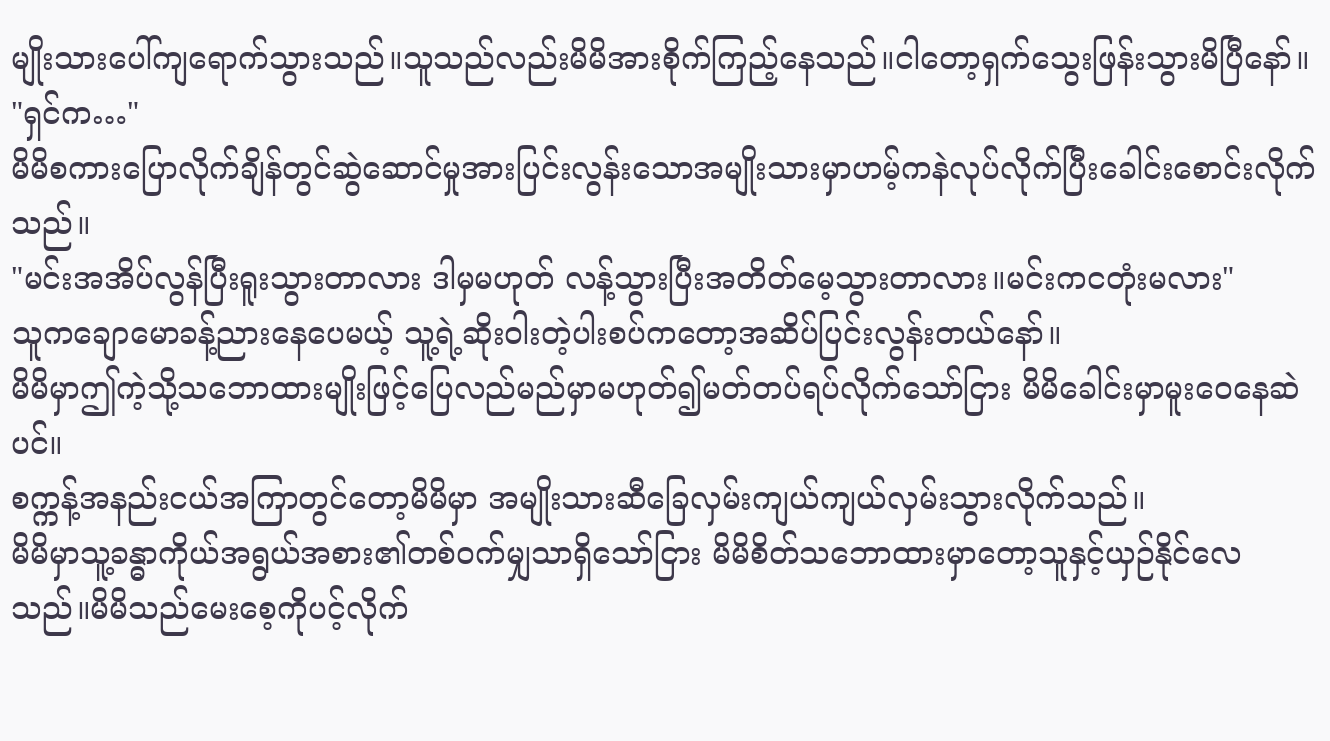မျိုးသားပေါ်ကျရောက်သွားသည်။သူသည်လည်းမိမိအားစိုက်ကြည့်နေသည်။ငါတော့ရှက်သွေးဖြန်းသွားမိပြီနော်။
"ရှင်က…"
မိမိစကားပြောလိုက်ချိန်တွင်ဆွဲဆောင်မှုအားပြင်းလွန်းသောအမျိုးသားမှာဟမ့်ကနဲလုပ်လိုက်ပြီးခေါင်းစောင်းလိုက်သည်။
"မင်းအအိပ်လွန်ပြီးရူးသွားတာလား ဒါမှမဟုတ် လန့်သွားပြီးအတိတ်မေ့သွားတာလား။မင်းကငတုံးမလား"
သူကချောမောခန့်ညားနေပေမယ့် သူ့ရဲ့ဆိုးဝါးတဲ့ပါးစပ်ကတော့အဆိပ်ပြင်းလွန်းတယ်နော်။
မိမိမှာဤကဲ့သို့သဘောထားမျိုးဖြင့်ပြေလည်မည်မှာမဟုတ်၍မတ်တပ်ရပ်လိုက်သော်ငြား မိမိခေါင်းမှာမူးဝေနေဆဲပင်။
စက္ကန့်အနည်းငယ်အကြာတွင်တော့မိမိမှာ အမျိုးသားဆီခြေလှမ်းကျယ်ကျယ်လှမ်းသွားလိုက်သည်။
မိမိမှာသူ့ခန္ဓာကိုယ်အရွယ်အစား၏တစ်ဝက်မျှသာရှိသော်ငြား မိမိစိတ်သဘောထားမှာတော့သူနှင့်ယှဉ်နိုင်လေသည်။မိမိသည်မေးစေ့ကိုပင့်လိုက်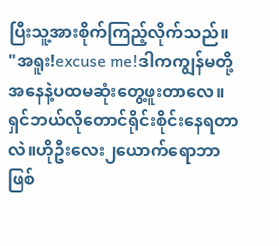ပြီးသူ့အားစိုက်ကြည့်လိုက်သည်။
"အရူး!excuse me!ဒါကကျွန်မတို့အနေနဲ့ပထမဆုံးတွေ့ဖူးတာလေ။ရှင်ဘယ်လိုတောင်ရိုင်းစိုင်းနေရတာလဲ။ဟိုဦးလေး၂ယောက်ရောဘာဖြစ်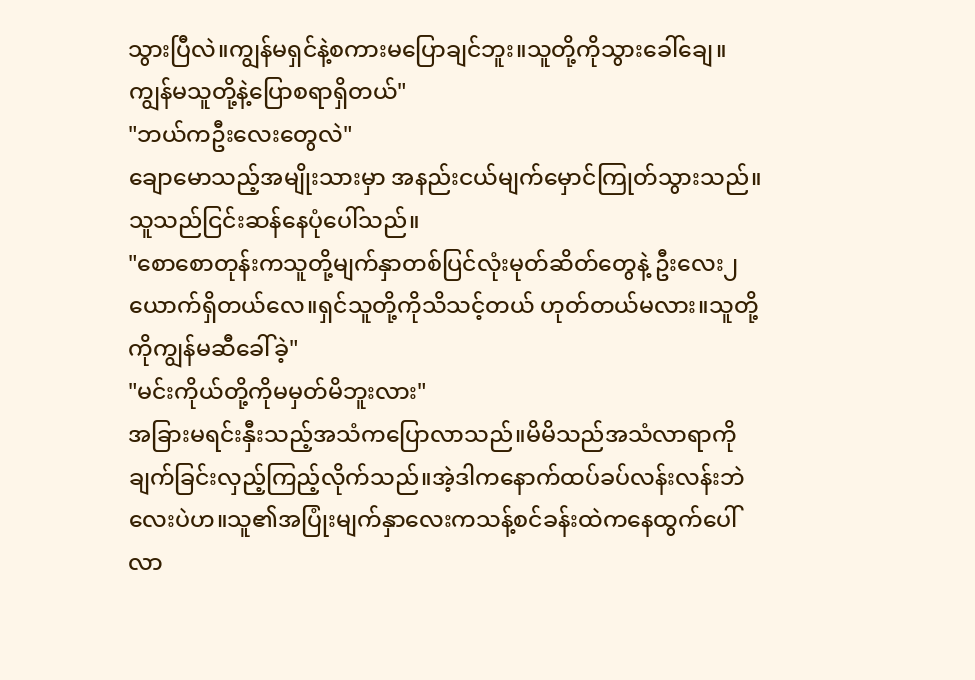သွားပြီလဲ။ကျွန်မရှင်နဲ့စကားမပြောချင်ဘူး။သူတို့ကိုသွားခေါ်ချေ။ကျွန်မသူတို့နဲ့ပြောစရာရှိတယ်"
"ဘယ်ကဦးလေးတွေလဲ"
ချောမောသည့်အမျိုးသားမှာ အနည်းငယ်မျက်မှောင်ကြုတ်သွားသည်။သူသည်ငြင်းဆန်နေပုံပေါ်သည်။
"စောစောတုန်းကသူတို့မျက်နှာတစ်ပြင်လုံးမုတ်ဆိတ်တွေနဲ့ ဦးလေး၂ယောက်ရှိတယ်လေ။ရှင်သူတို့ကိုသိသင့်တယ် ဟုတ်တယ်မလား။သူတို့ကိုကျွန်မဆီခေါ်ခဲ့"
"မင်းကိုယ်တို့ကိုမမှတ်မိဘူးလား"
အခြားမရင်းနှီးသည့်အသံကပြောလာသည်။မိမိသည်အသံလာရာကိုချက်ခြင်းလှည့်ကြည့်လိုက်သည်။အဲ့ဒါကနောက်ထပ်ခပ်လန်းလန်းဘဲလေးပဲဟ။သူ၏အပြုံးမျက်နှာလေးကသန့်စင်ခန်းထဲကနေထွက်ပေါ်လာ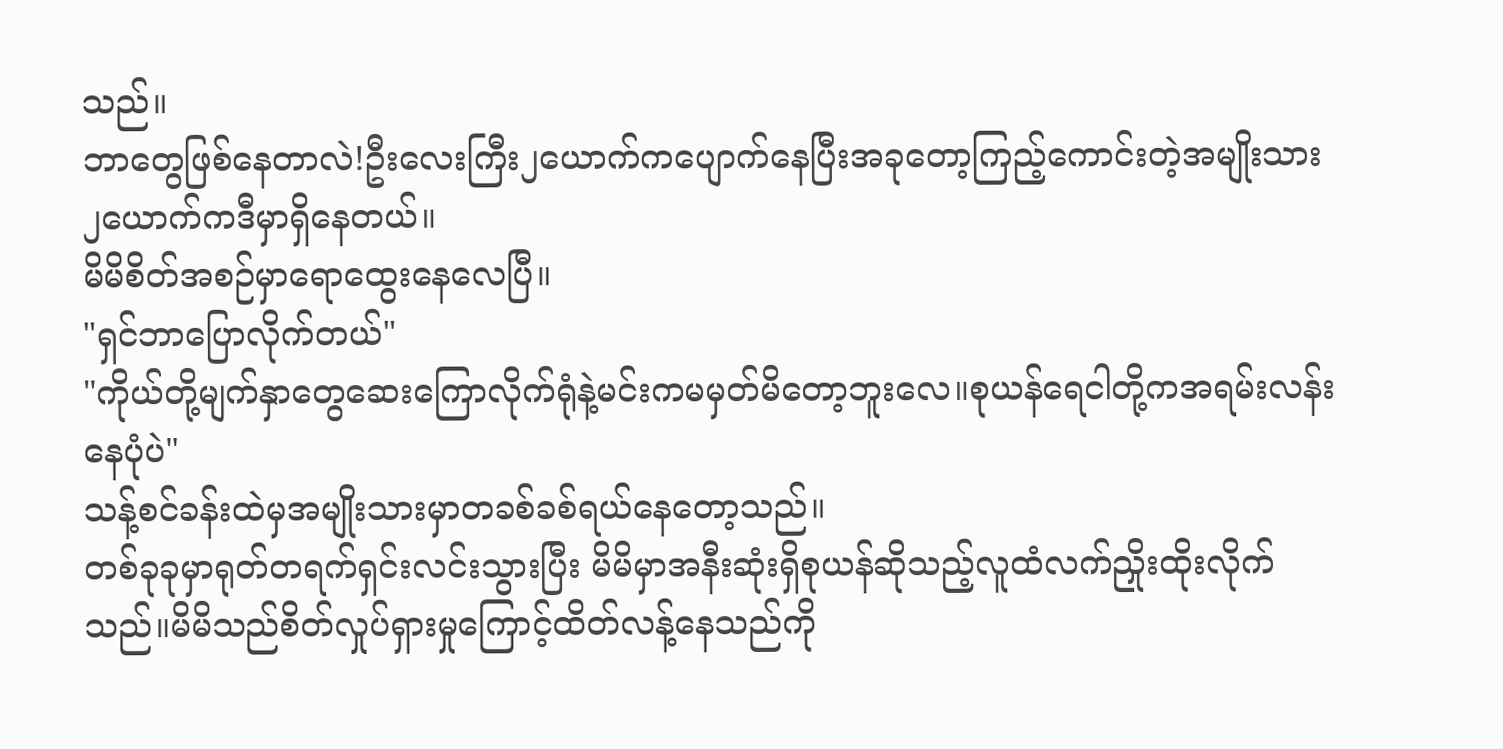သည်။
ဘာတွေဖြစ်နေတာလဲ!ဦးလေးကြီး၂ယောက်ကပျောက်နေပြီးအခုတော့ကြည့်ကောင်းတဲ့အမျိုးသား၂ယောက်ကဒီမှာရှိနေတယ်။
မိမိစိတ်အစဉ်မှာရောထွေးနေလေပြီ။
"ရှင်ဘာပြောလိုက်တယ်"
"ကိုယ်တို့မျက်နှာတွေဆေးကြောလိုက်ရုံနဲ့မင်းကမမှတ်မိတော့ဘူးလေ။စုယန်ရေငါတို့ကအရမ်းလန်းနေပုံပဲ"
သန့်စင်ခန်းထဲမှအမျိုးသားမှာတခစ်ခစ်ရယ်နေတော့သည်။
တစ်ခုခုမှာရုတ်တရက်ရှင်းလင်းသွားပြီး မိမိမှာအနီးဆုံးရှိစုယန်ဆိုသည့်လူထံလက်ညှိုးထိုးလိုက်သည်။မိမိသည်စိတ်လှုပ်ရှားမှုကြောင့်ထိတ်လန့်နေသည်ကို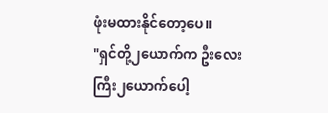ဖုံးမထားနိုင်တော့ပေ။
"ရှင်တို့၂ယောက်က ဦးလေးကြီး၂ယောက်ပေါ့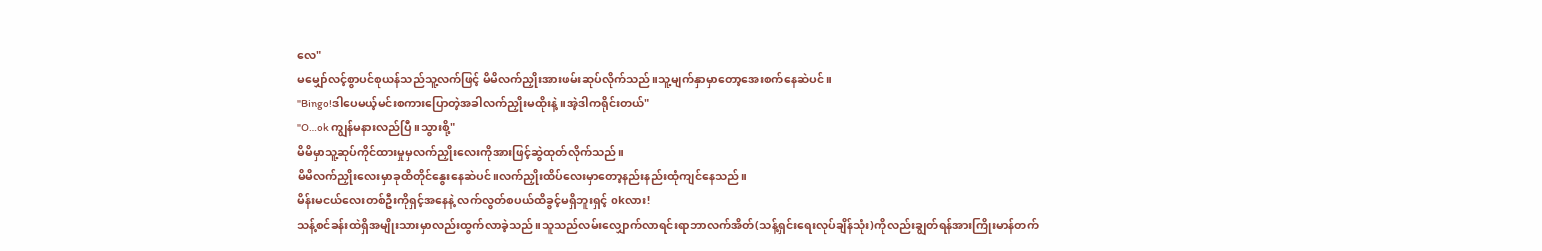လေ"
မမျှော်လင့်စွာပင်စုယန်သည်သူ့လက်ဖြင့် မိမိလက်ညှိုးအားဖမ်းဆုပ်လိုက်သည်။သူ့မျက်နှာမှာတော့အေးစက်နေဆဲပင်။
"Bingo!ဒါပေမယ့်မင်းစကားပြောတဲ့အခါလက်ညှိုးမထိုးနဲ့။အဲ့ဒါကရိုင်းတယ်"
"O…ok ကျွန်မနားလည်ပြီ။သွားစို့"
မိမိမှာသူ့ဆုပ်ကိုင်ထားမှုမှလက်ညှိုးလေးကိုအားဖြင့်ဆွဲထုတ်လိုက်သည်။
မိမိလက်ညှိုးလေးမှာခုထိတိုင်နွေးနေဆဲပင်။လက်ညှိုးထိပ်လေးမှာတော့နည်းနည်းထုံကျင်နေသည်။
မိန်းမငယ်လေးတစ်ဦးကိုရှင့်အနေနဲ့ လက်လွတ်စပယ်ထိခွင့်မရှိဘူးရှင့် okလား!
သန့်စင်ခန်းထဲရှိအမျိုးသားမှာလည်းထွက်လာခဲ့သည်။သူသည်လမ်းလျှောက်လာရင်းရာဘာလက်အိတ်(သန့်ရှင်းရေးလုပ်ချိန်သုံး)ကိုလည်းချွတ်ရန်အားကြိုးမာန်တက်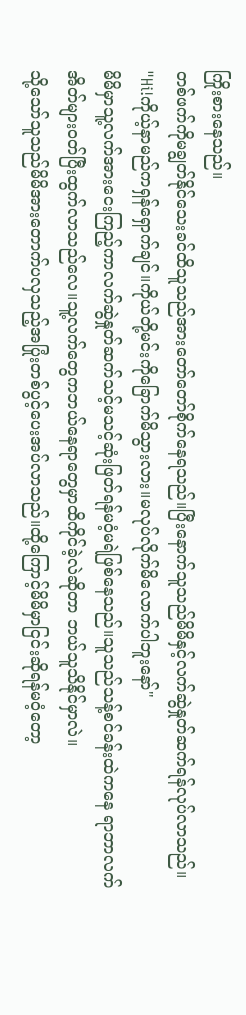ကြိုးစားနေသည်။
တစ်ဖက်ကိုမချွတ်နိုင်သေးခင်ထိသူသည်အားတော်တော်စိုက်နေရသည်။ပြီးနောက်သူသည်မိမိနှင့်လက်ဆွဲနှုတ်ဆက်ရန်လုပ်လာသည်။
"Hi!ကိုယ့်နာမည်ကရှန်ရှောက်ချင်။ကိုယ်တို့မင်းကိုခြောက်မိသွားလား။မလုပ်လိုက်မိလောက်ပါဘူးနော်"
မိမိမှာသူ့လက်အားငေးကြည့်ကာလက်ဆွဲနှုတ်ဆက်သင့်မသင့်ဆုံးဖြတ်ရန်မဝံ့မရဲဖြစ်နေသည်။သူသည်သန့်စင်ခန်းထဲကနေ ရာဘာလက်အိတ်များဝတ်ပြီးထွက်လာသည်လေ။သူ့လက်တွေကဘယ်နေရာတွေမှာထိကိုင်ခဲ့လဲဆိုတာ ဘယ်သူသိနိုင်မှာလဲ။
သို့သော်သူသည်မိမိအားတောက်ပလှသည့်အပြုံးတစ်ပွင့်ပေးအပ်လာသည်။ထို့ကြောင့်မိမိမှာငြင်းဆိုရန်မဝံ့တော့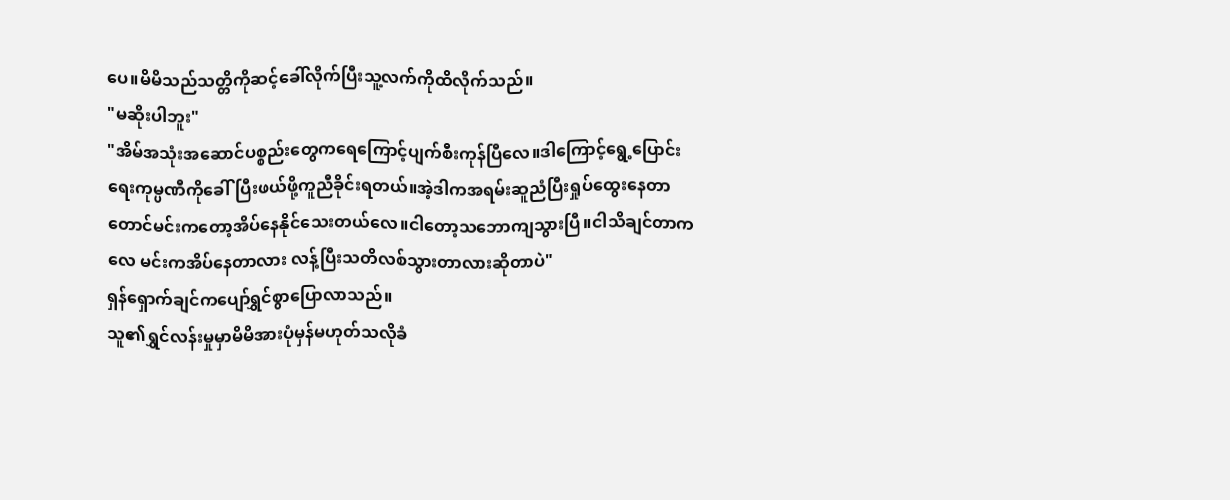ပေ။မိမိသည်သတ္တိကိုဆင့်ခေါ်လိုက်ပြီးသူ့လက်ကိုထိလိုက်သည်။
"မဆိုးပါဘူး"
"အိမ်အသုံးအဆောင်ပစ္စည်းတွေကရေကြောင့်ပျက်စီးကုန်ပြီလေ။ဒါကြောင့်ရွေ့ပြောင်းရေးကုမ္ပဏီကိုခေါ်ပြီးဖယ်ဖို့ကူညီခိုင်းရတယ်။အဲ့ဒါကအရမ်းဆူညံပြီးရှုပ်ထွေးနေတာတောင်မင်းကတော့အိပ်နေနိုင်သေးတယ်လေ။ငါတော့သဘောကျသွားပြီ။ငါသိချင်တာကလေ မင်းကအိပ်နေတာလား လန့်ပြီးသတိလစ်သွားတာလားဆိုတာပဲ"
ရှန်ရှောက်ချင်ကပျော်ရွှင်စွာပြောလာသည်။
သူ၏ရွှင်လန်းမှုမှာမိမိအားပုံမှန်မဟုတ်သလိုခံ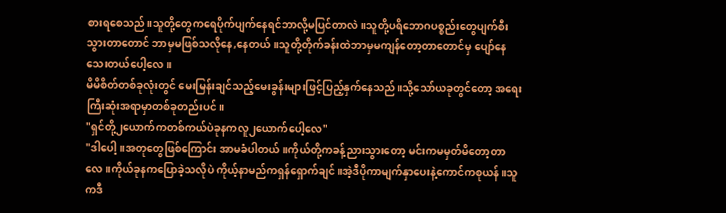စားရစေသည်။သူတို့တွေကရေပိုက်ပျက်နေရင်ဘာလို့မပြင်တာလဲ။သူတို့ပရိဘောဂပစ္စည်းတွေပျက်စီးသွားတာတောင် ဘာမှမဖြစ်သလိုနေ,နေတယ်။သူတို့တိုက်ခန်းထဲဘာမှမကျန်တော့တာတောင်မှ ပျော်နေသေးတယ်ပေါ့လေ။
မိမိစိတ်တစ်ခုလုံးတွင် မေးမြန်းချင်သည့်မေးခွန်းများဖြင့်ပြည့်နှက်နေသည်။သို့သော်ယခုတွင်တော့ အရေးကြီးဆုံးအရာမှာတစ်ခုတည်းပင်။
"ရှင်တို့၂ယောက်ကတစ်ကယ်ပဲခုနကလူ၂ယောက်ပေါ့လေ"
"ဒါပေါ့။အတုတွေဖြစ်ကြောင်း အာမခံပါတယ်။ကိုယ်တို့ကခန့်ညားသွားတော့ မင်းကမမှတ်မိတော့တာလေ။ကိုယ်ခုနကပြောခဲ့သလိုပဲ ကိုယ့်နာမည်ကရှန်ရှောက်ချင်။အဲ့ဒီပိုကာမျက်နှာပေးနဲ့ကောင်ကစုယန်။သူကဒီ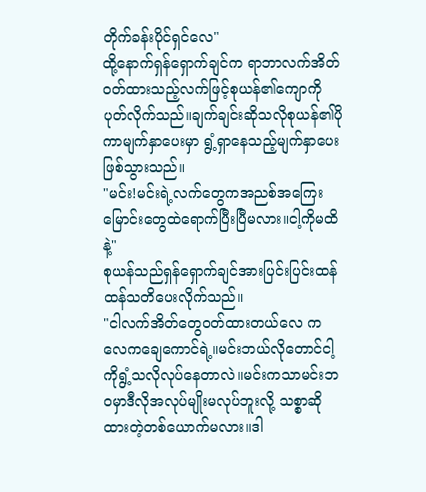တိုက်ခန်းပိုင်ရှင်လေ"
ထို့နောက်ရှန်ရှောက်ချင်က ရာဘာလက်အိတ်ဝတ်ထားသည့်လက်ဖြင့်စုယန်၏ကျောကိုပုတ်လိုက်သည်။ချက်ချင်းဆိုသလိုစုယန်၏ပိုကာမျက်နှာပေးမှာ ရွံ့ရှာနေသည့်မျက်နှာပေးဖြစ်သွားသည်။
"မင်း!မင်းရဲ့လက်တွေကအညစ်အကြေးမြောင်းတွေထဲရောက်ပြီးပြီမလား။ငါ့ကိုမထိနဲ့"
စုယန်သည်ရှန်ရှောက်ချင်အားပြင်းပြင်းထန်ထန်သတိပေးလိုက်သည်။
"ငါလက်အိတ်တွေဝတ်ထားတယ်လေ ကလေကချေကောင်ရဲ့။မင်းဘယ်လိုတောင်ငါ့ကိုရွံ့သလိုလုပ်နေတာလဲ။မင်းကသာမင်းဘဝမှာဒီလိုအလုပ်မျိုးမလုပ်ဘူးလို့ သစ္စာဆိုထားတဲ့တစ်ယောက်မလား။ဒါ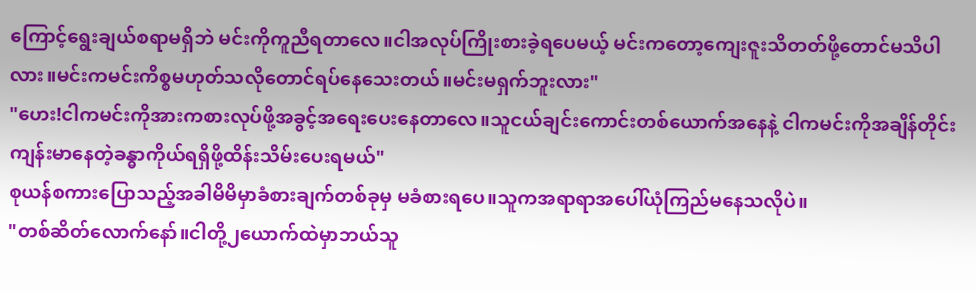ကြောင့်ရွေးချယ်စရာမရှိဘဲ မင်းကိုကူညီရတာလေ။ငါအလုပ်ကြိုးစားခဲ့ရပေမယ့် မင်းကတော့ကျေးဇူးသိတတ်ဖို့တောင်မသိပါလား။မင်းကမင်းကိစ္စမဟုတ်သလိုတောင်ရပ်နေသေးတယ်။မင်းမရှက်ဘူးလား"
"ဟေး!ငါကမင်းကိုအားကစားလုပ်ဖို့အခွင့်အရေးပေးနေတာလေ။သူငယ်ချင်းကောင်းတစ်ယောက်အနေနဲ့ ငါကမင်းကိုအချိန်တိုင်းကျန်းမာနေတဲ့ခန္ဓာကိုယ်ရရှိဖို့ထိန်းသိမ်းပေးရမယ်"
စုယန်စကားပြောသည့်အခါမိမိမှာခံစားချက်တစ်ခုမှ မခံစားရပေ။သူကအရာရာအပေါ်ယုံကြည်မနေသလိုပဲ။
"တစ်ဆိတ်လောက်နော်။ငါတို့၂ယောက်ထဲမှာဘယ်သူ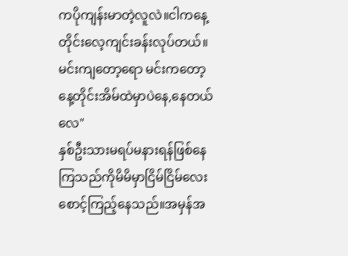ကပိုကျန်းမာတဲ့လူလဲ။ငါကနေ့တိုင်းလေ့ကျင်းခန်းလုပ်တယ်။မင်းကျတော့ရော မင်းကတော့နေ့တိုင်းအိမ်ထဲမှာပဲနေ,နေတယ်လေ"
နှစ်ဦးသားမရပ်မနားရန်ဖြစ်နေကြသည်ကိုမိမိမှာငြိမ်ငြိမ်လေးစောင့်ကြည့်နေသည်။အမှန်အ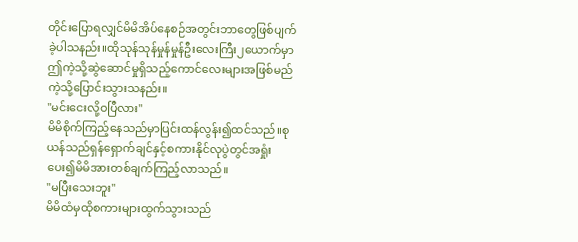တိုင်းပြောရလျှင်မိမိအိပ်နေစဉ်အတွင်းဘာတွေဖြစ်ပျက်ခဲ့ပါသနည်း။ထိုသုန်သုန်မှုန်မှုန်ဦးလေးကြီး၂ယောက်မှာ ဤကဲ့သို့ဆွဲဆောင်မှုရှိသည့်ကောင်လေးများအဖြစ်မည်ကဲ့သို့ပြောင်းသွားသနည်း။
"မင်းငေးလို့ဝပြီလား"
မိမိစိုက်ကြည့်နေသည်မှာပြင်းထန်လွန်း၍ထင်သည်။စုယန်သည်ရှန်ရှောက်ချင်နှင့်စကားနိုင်လုပွဲတွင်အရှုံးပေး၍မိမိအားတစ်ချက်ကြည့်လာသည်။
"မပြီးသေးဘူး"
မိမိထံမှထိုစကားများထွက်သွားသည်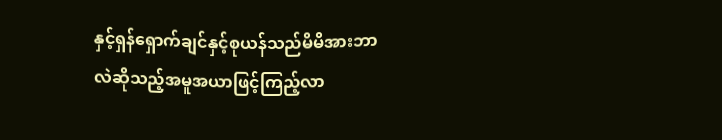နှင့်ရှန်ရှောက်ချင်နှင့်စုယန်သည်မိမိအားဘာလဲဆိုသည့်အမူအယာဖြင့်ကြည့်လာ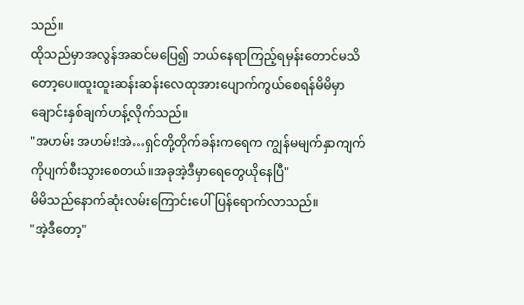သည်။
ထိုသည်မှာအလွန်အဆင်မပြေ၍ ဘယ်နေရာကြည့်ရမှန်းတောင်မသိတော့ပေ။ထူးထူးဆန်းဆန်းလေထုအားပျောက်ကွယ်စေရန်မိမိမှာချောင်းနှစ်ချက်ဟန့်လိုက်သည်။
"အဟမ်း အဟမ်း!အဲ…ရှင်တို့တိုက်ခန်းကရေက ကျွန်မမျက်နှာကျက်ကိုပျက်စီးသွားစေတယ်။အခုအဲ့ဒီမှာရေတွေယိုနေပြီ"
မိမိသည်နောက်ဆုံးလမ်းကြောင်းပေါ်ပြန်ရောက်လာသည်။
"အဲ့ဒီတော့"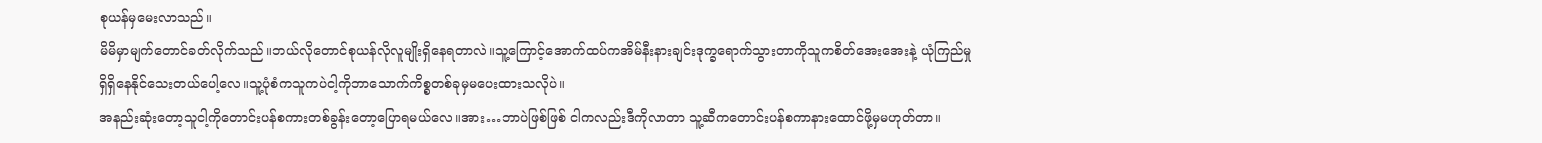စုယန်မှမေးလာသည်။
မိမိမှာမျက်တောင်ခတ်လိုက်သည်။ဘယ်လိုတောင်စုယန်လိုလူမျိုးရှိနေရတာလဲ။သူ့ကြောင့်အောက်ထပ်ကအိမ်နီးနားချင်းဒုက္ခရောက်သွားတာကိုသူကစိတ်အေးအေးနဲ့ ယုံကြည်မှုရှိရှိနေနိုင်သေးတယ်ပေါ့လေ။သူ့ပုံစံကသူကပဲငါ့ကိုဘာသောက်ကိစ္စတစ်ခုမှမပေးထားသလိုပဲ။
အနည်းဆုံးတော့သူငါ့ကိုတောင်းပန်စကားတစ်ခွန်းတော့ပြောရမယ်လေ။အား…ဘာပဲဖြစ်ဖြစ် ငါကလည်းဒီကိုလာတာ သူ့ဆီကတောင်းပန်စကာနားထောင်ဖို့မှမဟုတ်တာ။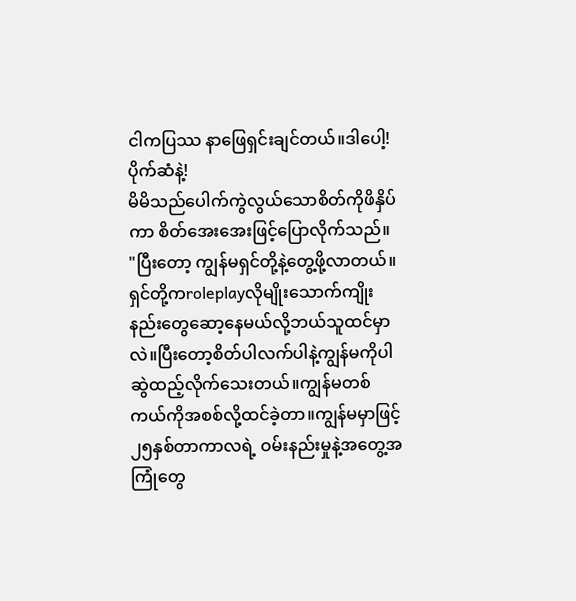ငါကပြဿ နာဖြေရှင်းချင်တယ်။ဒါပေါ့!ပိုက်ဆံနဲ့!
မိမိသည်ပေါက်ကွဲလွယ်သောစိတ်ကိုဖိနှိပ်ကာ စိတ်အေးအေးဖြင့်ပြောလိုက်သည်။
"ပြီးတော့ ကျွန်မရှင်တို့နဲ့တွေ့ဖို့လာတယ်။ရှင်တို့ကroleplayလိုမျိုးသောက်ကျိုးနည်းတွေဆော့နေမယ်လို့ဘယ်သူထင်မှာလဲ။ပြီးတော့စိတ်ပါလက်ပါနဲ့ကျွန်မကိုပါဆွဲထည့်လိုက်သေးတယ်။ကျွန်မတစ်ကယ်ကိုအစစ်လို့ထင်ခဲ့တာ။ကျွန်မမှာဖြင့်၂၅နှစ်တာကာလရဲ့ ဝမ်းနည်းမှုနဲ့အတွေ့အကြုံတွေ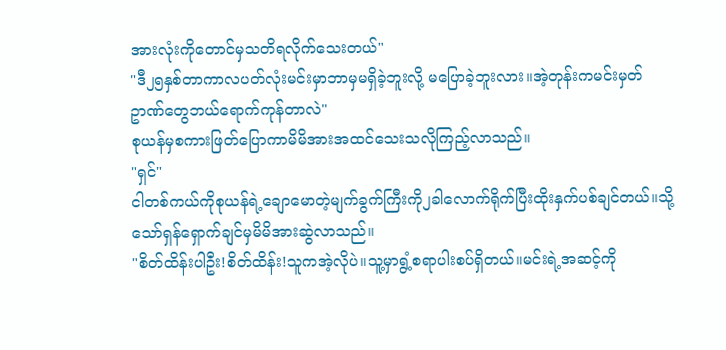အားလုံးကိုတောင်မှသတိရလိုက်သေးတယ်"
"ဒီ၂၅နှစ်တာကာလပတ်လုံးမင်းမှာဘာမှမရှိခဲ့ဘူးလို့ မပြောခဲ့ဘူးလား။အဲ့တုန်းကမင်းမှတ်ဥာဏ်တွေဘယ်ရောက်ကုန်တာလဲ"
စုယန်မှစကားဖြတ်ပြောကာမိမိအားအထင်သေးသလိုကြည့်လာသည်။
"ရှင်"
ငါတစ်ကယ်ကိုစုယန်ရဲ့ချောမောတဲ့မျက်ခွက်ကြီးကို၂ခါလောက်ရိုက်ပြီးထိုးနှက်ပစ်ချင်တယ်။သို့သော်ရှန်ရှောက်ချင်မှမိမိအားဆွဲလာသည်။
"စိတ်ထိန်းပါဦး!စိတ်ထိန်း!သူကအဲ့လိုပဲ။သူ့မှာရွံ့စရာပါးစပ်ရှိတယ်။မင်းရဲ့အဆင့်ကို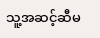သူ့အဆင့်ဆီမ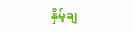နှိမ့်ချ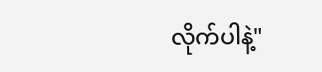လိုက်ပါနဲ့"